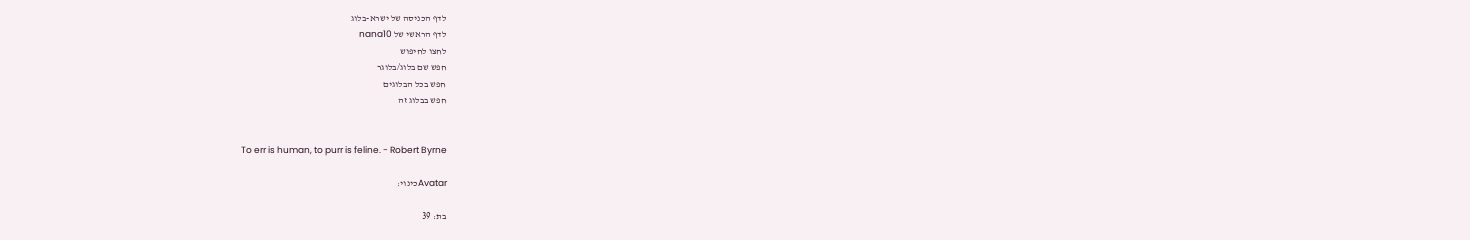לדף הכניסה של ישרא-בלוג
לדף הראשי של nana10
לחצו לחיפוש
חפש שם בלוג/בלוגר
חפש בכל הבלוגים
חפש בבלוג זה


To err is human, to purr is feline. - Robert Byrne

Avatarכינוי:

בת: 39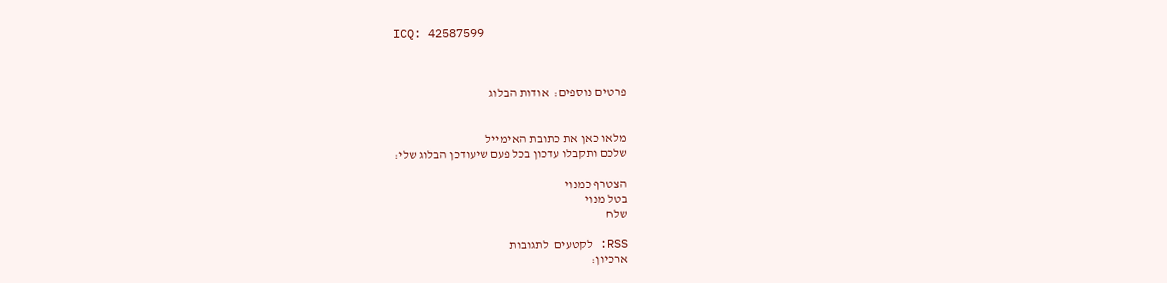ICQ: 42587599



פרטים נוספים:  אודות הבלוג


מלאו כאן את כתובת האימייל
שלכם ותקבלו עדכון בכל פעם שיעודכן הבלוג שלי:

הצטרף כמנוי
בטל מנוי
שלח

RSS: לקטעים  לתגובות
ארכיון: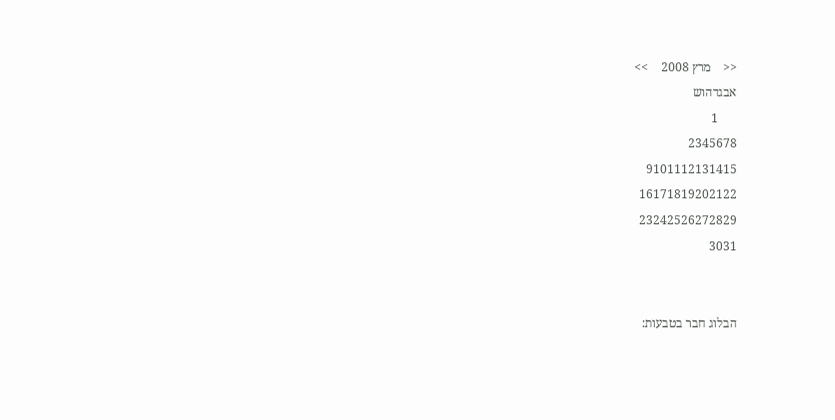<<    מרץ 2008    >>
אבגדהוש
      1
2345678
9101112131415
16171819202122
23242526272829
3031


הבלוג חבר בטבעות: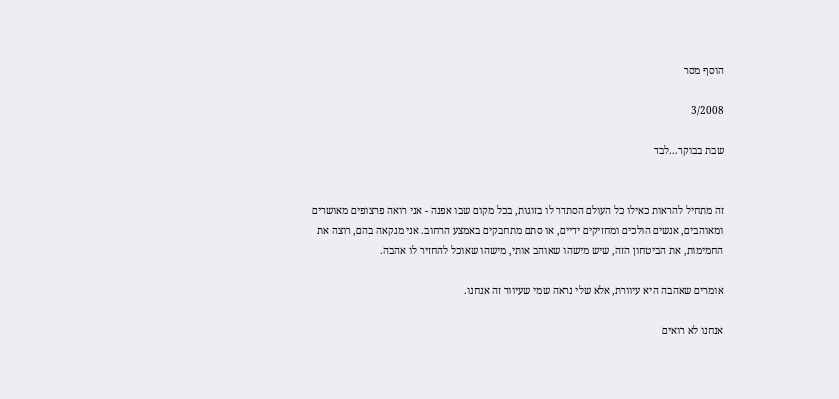הוסף מסר

3/2008

שבת בבוקר...לבד


זה מתחיל להראות כאילו כל העולם הסתדר לו בזוגות, בכל מקום שבו אפנה - אני רואה פרצופים מאושרים ומאוהבים, אנשים הולכים ומחזיקים ידיים, או סתם מתחבקים באמצע הרחוב. אני מנקאה בהם, רוצה את החמימות, את הביטחון הזה, שיש מישהו שאוהב אותי, מישהו שאוכל להחזיר לו אהבה.

אומרים שאהבה היא עיוורת, אלא שלי נראה שמי שעיוור זה אנחנו.

אנחנו לא רואים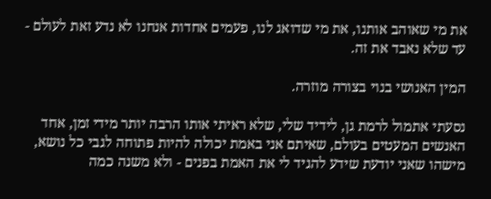את מי שאוהב אותנו, את מי שדואג לנו, פעמים אחדות אנחנו לא נדע זאת לעולם - עד שלא נאבד את זה.

המין האנושי בנוי בצורה מוזרה.

נסעתי אתמול לרמת גן, לידיד שלי, שלא ראיתי אותו הרבה יותר מידי זמן, אחד האנשים המעטים בעולם, שאיתם אני באמת יכולה להיות פתוחה לגבי כל נושא, מישהו שאני יודעת שידע להגיד לי את האמת בפנים - ולא משנה כמה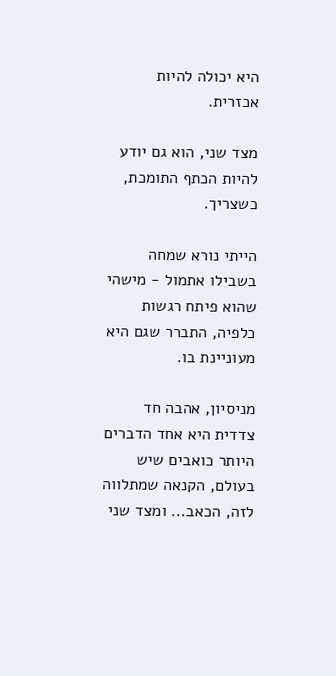היא יכולה להיות אכזרית.

מצד שני, הוא גם יודע להיות הכתף התומכת, כשצריך.

הייתי נורא שמחה בשבילו אתמול - מישהי שהוא פיתח רגשות כלפיה, התברר שגם היא מעוניינת בו.

מניסיון, אהבה חד צדדית היא אחד הדברים היותר כואבים שיש בעולם, הקנאה שמתלווה לזה, הכאב... ומצד שני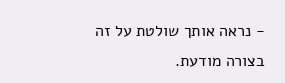- נראה אותך שולטת על זה בצורה מודעת.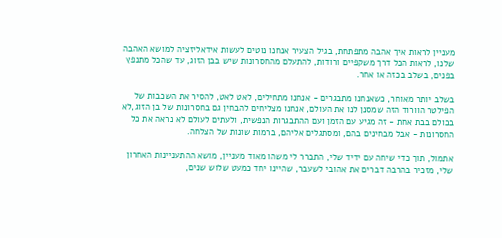מעניין לראות איך אהבה מתפתחת, בגיל הצעיר אנחנו נוטים לעשות אידאליזציה למושא האהבה שלנו, לראות הכל דרך משקפיים ורודות, להתעלם מהחסרונות שיש בבן הזוג, עד שהכל מתנפץ בפנים, בשלב בכזה או אחר.

בשלב יותר מאוחר, כשאנחנו מתבגרים - אנחנו מתחילים, לאט לאט, להסיר את השכבות של הפילטר הוורוד הזה שמסנן לנו את העולם, אנחנו מצליחים להבחין גם בחסרונות של בן הזוג,לא בכולם בבת אחת - זה מגיע עם הזמן ועם ההתבגרות הנפשית, ולעתים לעולם לא נראה את כל החסרונות - אבל מבחינים בהם, ומסתגלים אליהם, ברמות שונות של הצלחה.

אתמול, תוך כדי שיחה עם ידיד שלי, התברר לי משהו מאוד מעניין, מושא ההתעניינות האחרון שלי, מזכיר בהרבה דברים את אהובי לשעבר, שהיינו יחד כמעט שלוש שנים,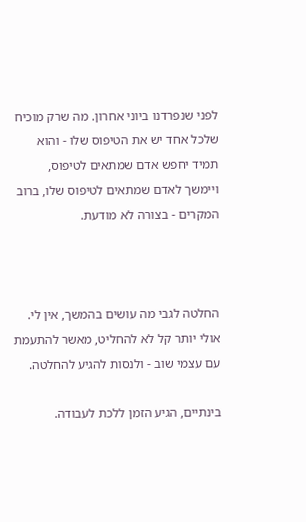לפני שנפרדנו ביוני אחרון. מה שרק מוכיח שלכל אחד יש את הטיפוס שלו - והוא תמיד יחפש אדם שמתאים לטיפוס, ויימשך לאדם שמתאים לטיפוס שלו, ברוב המקרים - בצורה לא מודעת.



החלטה לגבי מה עושים בהמשך, אין לי. אולי יותר קל לא להחליט, מאשר להתעמת עם עצמי שוב - ולנסות להגיע להחלטה.

בינתיים, הגיע הזמן ללכת לעבודה.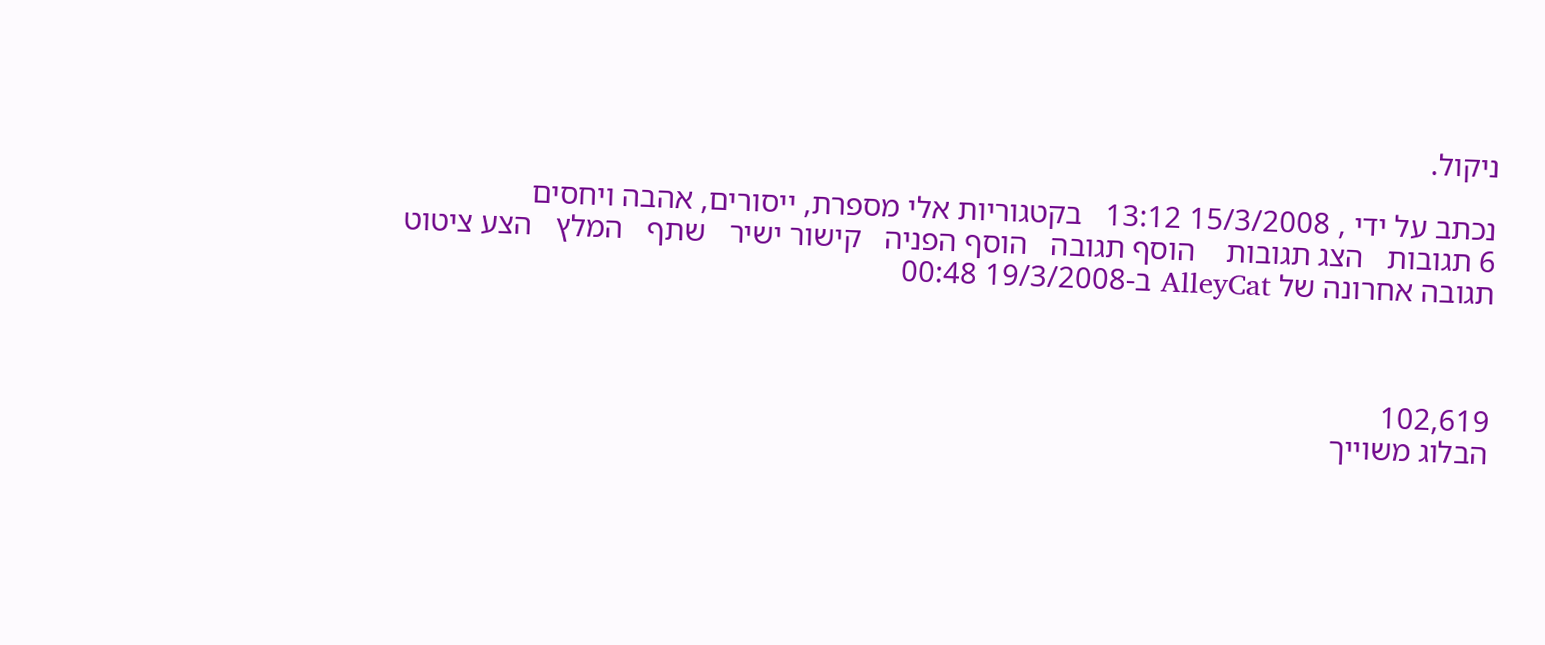ניקול.

נכתב על ידי , 15/3/2008 13:12   בקטגוריות אלי מספרת, ייסורים, אהבה ויחסים
6 תגובות   הצג תגובות    הוסף תגובה   הוסף הפניה   קישור ישיר   שתף   המלץ   הצע ציטוט
תגובה אחרונה של AlleyCat ב-19/3/2008 00:48



102,619
הבלוג משוייך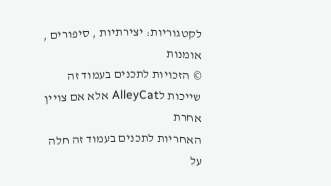לקטגוריות: יצירתיות , סיפורים , אומנות
© הזכויות לתכנים בעמוד זה שייכות לAlleyCat אלא אם צויין אחרת
האחריות לתכנים בעמוד זה חלה על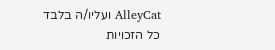AlleyCat ועליו/ה בלבד
כל הזכויות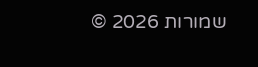שמורות 2026 ©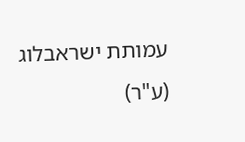עמותת ישראבלוג (ע"ר)